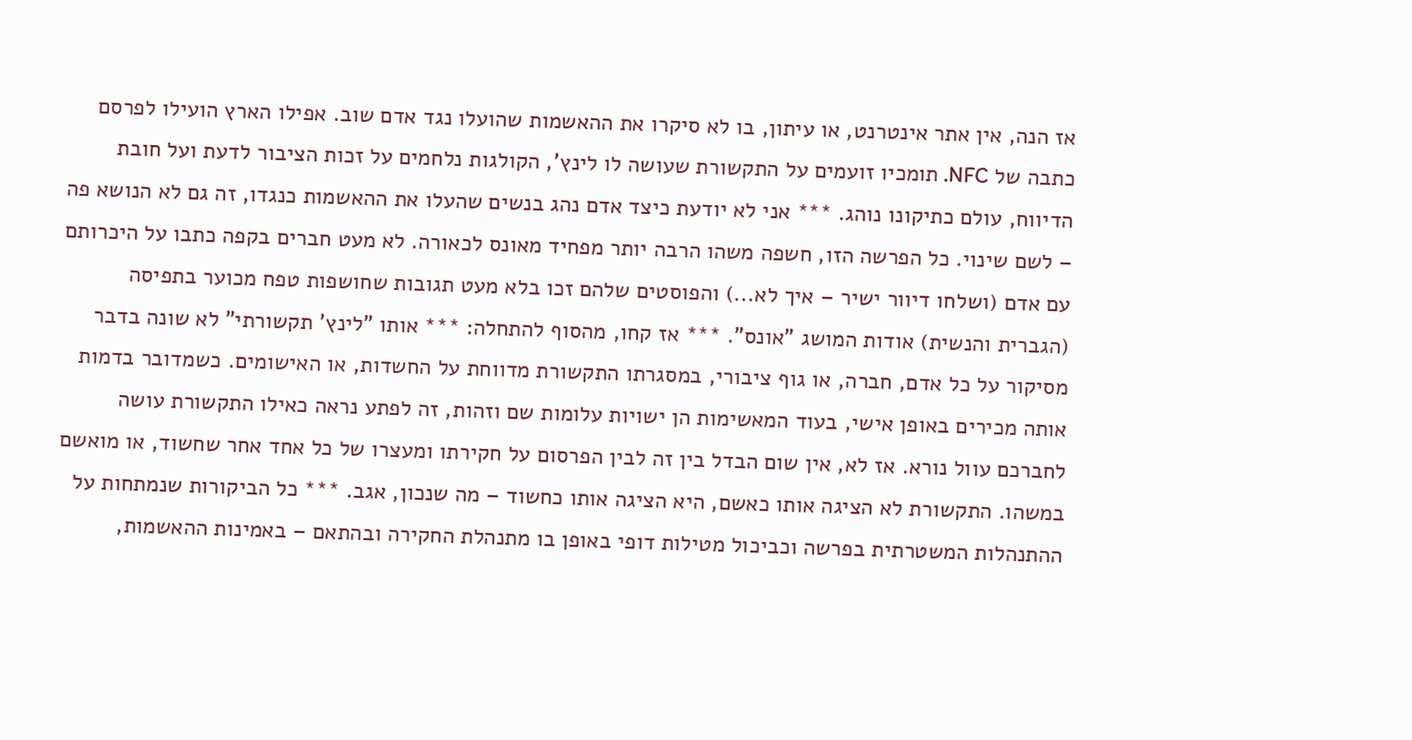אז הנה, אין אתר אינטרנט, או עיתון, בו לא סיקרו את ההאשמות שהועלו נגד אדם שוב. אפילו הארץ הועילו לפרסם כתבה של NFC. תומכיו זועמים על התקשורת שעושה לו לינץ', הקולגות נלחמים על זכות הציבור לדעת ועל חובת הדיווח, עולם כתיקונו נוהג. *** אני לא יודעת כיצד אדם נהג בנשים שהעלו את ההאשמות כנגדו, זה גם לא הנושא פה – לשם שינוי. כל הפרשה הזו, חשפה משהו הרבה יותר מפחיד מאונס לכאורה. לא מעט חברים בקפה כתבו על היכרותם עם אדם (ושלחו דיוור ישיר – איך לא...) והפוסטים שלהם זכו בלא מעט תגובות שחושפות טפח מכוער בתפיסה (הגברית והנשית) אודות המושג "אונס". *** אז קחו, מהסוף להתחלה: *** אותו "לינץ' תקשורתי" לא שונה בדבר מסיקור על כל אדם, חברה, או גוף ציבורי, במסגרתו התקשורת מדווחת על החשדות, או האישומים. כשמדובר בדמות אותה מכירים באופן אישי, בעוד המאשימות הן ישויות עלומות שם וזהות, זה לפתע נראה כאילו התקשורת עושה לחברכם עוול נורא. אז לא, אין שום הבדל בין זה לבין הפרסום על חקירתו ומעצרו של כל אחד אחר שחשוד, או מואשם במשהו. התקשורת לא הציגה אותו כאשם, היא הציגה אותו כחשוד – מה שנכון, אגב. *** כל הביקורות שנמתחות על ההתנהלות המשטרתית בפרשה וכביכול מטילות דופי באופן בו מתנהלת החקירה ובהתאם – באמינות ההאשמות,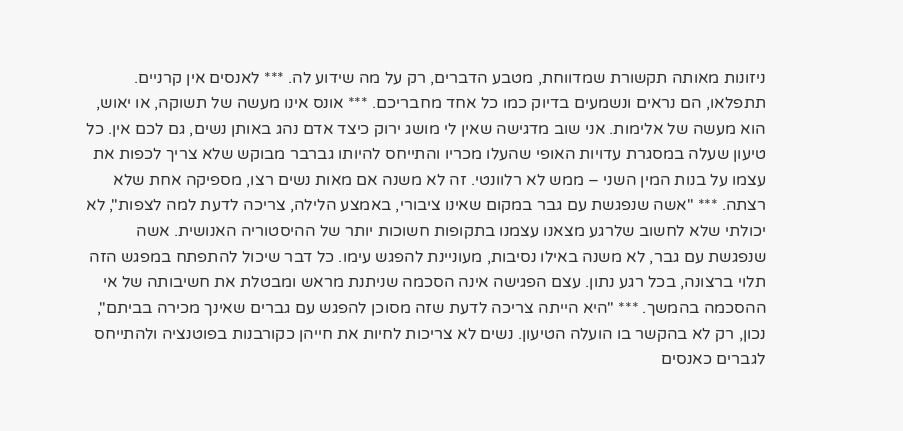ניזונות מאותה תקשורת שמדווחת, מטבע הדברים, רק על מה שידוע לה. *** לאנסים אין קרניים. תתפלאו, הם נראים ונשמעים בדיוק כמו כל אחד מחבריכם. *** אונס אינו מעשה של תשוקה, או יאוש, הוא מעשה של אלימות. אני שוב מדגישה שאין לי מושג ירוק כיצד אדם נהג באותן נשים, גם לכם אין. כל טיעון שעלה במסגרת עדויות האופי שהעלו מכריו והתייחס להיותו גברבר מבוקש שלא צריך לכפות את עצמו על בנות המין השני – ממש לא רלוונטי. זה לא משנה אם מאות נשים רצו, מספיקה אחת שלא רצתה. *** "אשה שנפגשת עם גבר במקום שאינו ציבורי, באמצע הלילה, צריכה לדעת למה לצפות", לא יכולתי שלא לחשוב שלרגע מצאנו עצמנו בתקופות חשוכות יותר של ההיסטוריה האנושית. אשה שנפגשת עם גבר, לא משנה באילו נסיבות, מעוניינת להפגש עימו. כל דבר שיכול להתפתח במפגש הזה תלוי ברצונה, בכל רגע נתון. עצם הפגישה אינה הסכמה שניתנת מראש ומבטלת את חשיבותה של אי ההסכמה בהמשך. *** "היא הייתה צריכה לדעת שזה מסוכן להפגש עם גברים שאינך מכירה בביתם", נכון, רק לא בהקשר בו הועלה הטיעון. נשים לא צריכות לחיות את חייהן כקורבנות בפוטנציה ולהתייחס לגברים כאנסים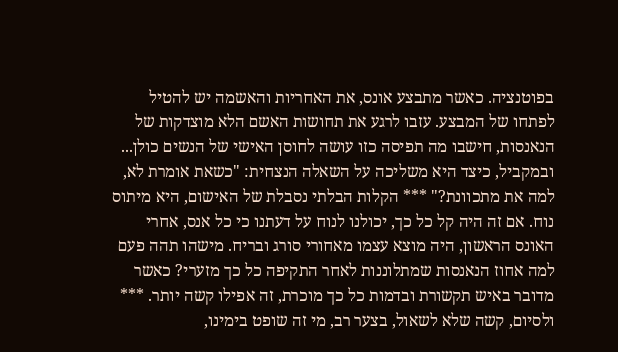בפוטנציה. כאשר מתבצע אונס, את האחריות והאשמה יש להטיל לפתחו של המבצע. עזבו לרגע את תחושות האשם הלא מוצדקות של הנאנסות, חישבו מה תפיסה כזו עושה לחוסן האישי של הנשים כולן... ובמקביל, כיצד היא משליכה על השאלה הנצחית: "כשאת אומרת לא, למה את מתכוונת?" *** הקלות הבלתי נסבלת של האישום, היא מיתוס נוח. אם זה היה קל כל כך, יכולנו לנוח על דעתנו כי כל אנס, אחרי האונס הראשון, היה מוצא עצמו מאחורי סורג ובריח. מישהו תהה פעם למה אחוז הנאנסות שמתלוננות לאחר התקיפה כל כך מזערי? כאשר מדובר באיש תקשורת ובדמות כל כך מוכרת, זה אפילו קשה יותר. *** ולסיום, קשה שלא לשאול, בצער רב, מי זה שופט בימינו,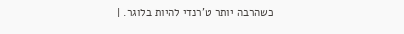כשהרבה יותר ט'רנדי להיות בלוגר. |